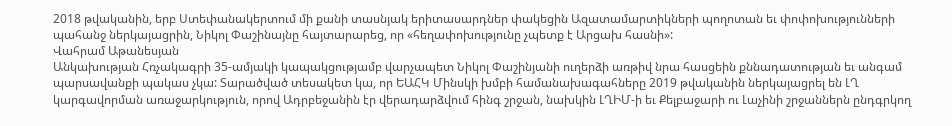2018 թվականին, երբ Ստեփանակերտում մի քանի տասնյակ երիտասարդներ փակեցին Ազատամարտիկների պողոտան եւ փոփոխությունների պահանջ ներկայացրին, Նիկոլ Փաշինայնը հայտարարեց, որ «հեղափոխությունը չպետք է Արցախ հասնի»:
Վահրամ Աթանեսյան
Անկախության Հռչակագրի 35-ամյակի կապակցությամբ վարչապետ Նիկոլ Փաշինյանի ուղերձի առթիվ նրա հասցեին քննադատության եւ անգամ պարսավանքի պակաս չկա: Տարածված տեսակետ կա, որ ԵԱՀԿ Մինսկի խմբի համանախագահները 2019 թվականին ներկայացրել են ԼՂ կարգավորման առաջարկություն, որով Ադրբեջանին էր վերադարձվում հինգ շրջան, նախկին ԼՂԻՄ‑ի եւ Քելբաջարի ու Լաչինի շրջաններն ընդգրկող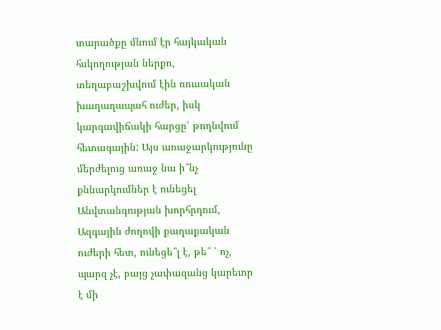տարածքը մնում էր հայկական հսկողության ներքո, տեղաբաշխվում էին ռուսական խաղաղապահ ուժեր, իսկ կարգավիճակի հարցը՝ թողնվում հետագային: Այս առաջարկությունը մերժելուց առաջ նա ի՞նչ քննարկումներ է ունեցել Անվտանգության խորհրդում, Ազգային ժողովի քաղաքական ուժերի հետ, ունեցե՞լ է, թե՞ ՝ ոչ, պարզ չէ, բայց չափազանց կարեւոր է մի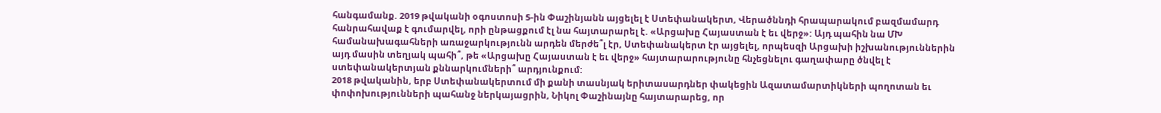հանգամանք. 2019 թվականի օգոստոսի 5‑ին Փաշինյանն այցելել է Ստեփանակերտ, Վերածննդի հրապարակում բազմամարդ հանրահավաք է գումարվել, որի ընթացքում էլ նա հայտարարել է. «Արցախը Հայաստան է եւ վերջ»: Այդ պահին նա ՄԽ համանախագահների առաջարկությունն արդեն մերժե՞լ էր, Ստեփանակերտ էր այցելել, որպեսզի Արցախի իշխանություններին այդ մասին տեղյակ պահի՞, թե «Արցախը Հայաստան է եւ վերջ» հայտարարությունը հնչեցնելու գաղափարը ծնվել է ստեփանակերտյան քննարկումների՞ արդյունքում:
2018 թվականին, երբ Ստեփանակերտում մի քանի տասնյակ երիտասարդներ փակեցին Ազատամարտիկների պողոտան եւ փոփոխությունների պահանջ ներկայացրին, Նիկոլ Փաշինայնը հայտարարեց, որ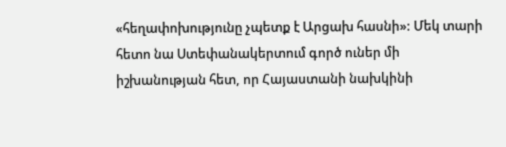«հեղափոխությունը չպետք է Արցախ հասնի»: Մեկ տարի հետո նա Ստեփանակերտում գործ ուներ մի իշխանության հետ, որ Հայաստանի նախկինի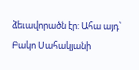ձեւավորածն էր: Ահա այդ՝ Բակո Սահակյանի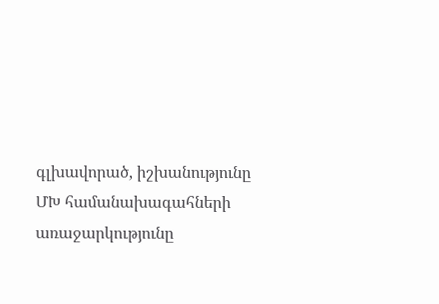գլխավորած, իշխանությունը ՄԽ համանախագահների առաջարկությունը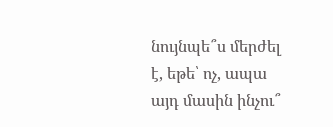նույնպե՞ս մերժել է, եթե՝ ոչ, ապա այդ մասին ինչու՞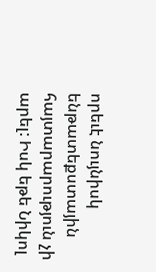որեւէ նույնիսկ ենթատեքստային հայտարարություն չի արել: Իսկ եթե Նիկոլ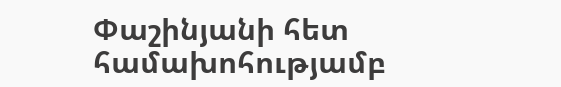Փաշինյանի հետ համախոհությամբ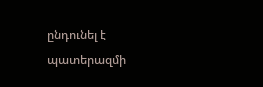ընդունել է պատերազմի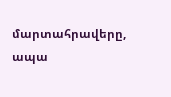մարտահրավերը, ապա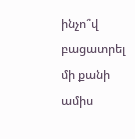ինչո՞վ բացատրել մի քանի ամիս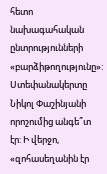հետո նախագահական ընտրությունների «բարձիթողությունը»: Ստեփանակերտը Նիկոլ Փաշինյանի որոշումից անգե՞տ էր: Ի վերջո, «զոհասեղանին էր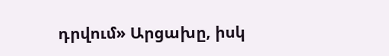դրվում» Արցախը, իսկ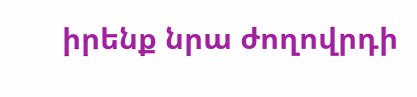իրենք նրա ժողովրդի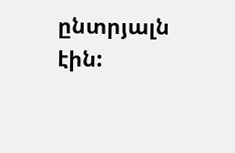ընտրյալն էին: